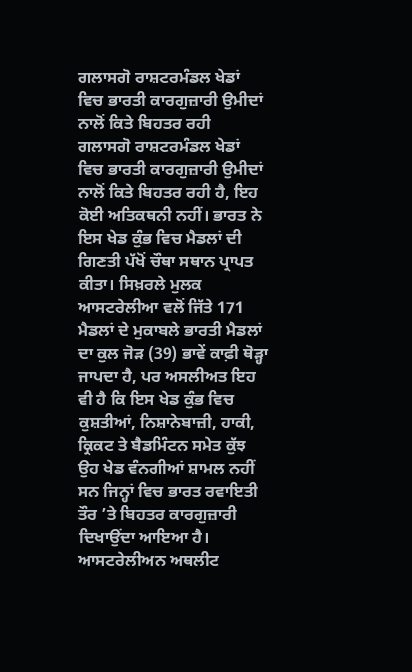ਗਲਾਸਗੋ ਰਾਸ਼ਟਰਮੰਡਲ ਖੇਡਾਂ ਵਿਚ ਭਾਰਤੀ ਕਾਰਗੁਜ਼ਾਰੀ ਉਮੀਦਾਂ ਨਾਲੋਂ ਕਿਤੇ ਬਿਹਤਰ ਰਹੀ
ਗਲਾਸਗੋ ਰਾਸ਼ਟਰਮੰਡਲ ਖੇਡਾਂ ਵਿਚ ਭਾਰਤੀ ਕਾਰਗੁਜ਼ਾਰੀ ਉਮੀਦਾਂ ਨਾਲੋਂ ਕਿਤੇ ਬਿਹਤਰ ਰਹੀ ਹੈ, ਇਹ ਕੋਈ ਅਤਿਕਥਨੀ ਨਹੀਂ। ਭਾਰਤ ਨੇ ਇਸ ਖੇਡ ਕੁੰਭ ਵਿਚ ਮੈਡਲਾਂ ਦੀ ਗਿਣਤੀ ਪੱਖੋਂ ਚੌਥਾ ਸਥਾਨ ਪ੍ਰਾਪਤ ਕੀਤਾ। ਸਿਖ਼ਰਲੇ ਮੁਲਕ ਆਸਟਰੇਲੀਆ ਵਲੋਂ ਜਿੱਤੇ 171 ਮੈਡਲਾਂ ਦੇ ਮੁਕਾਬਲੇ ਭਾਰਤੀ ਮੈਡਲਾਂ ਦਾ ਕੁਲ ਜੋੜ (39) ਭਾਵੇਂ ਕਾਫ਼ੀ ਥੋੜ੍ਹਾ ਜਾਪਦਾ ਹੈ, ਪਰ ਅਸਲੀਅਤ ਇਹ ਵੀ ਹੈ ਕਿ ਇਸ ਖੇਡ ਕੁੰਭ ਵਿਚ ਕੁਸ਼ਤੀਆਂ, ਨਿਸ਼ਾਨੇਬਾਜ਼ੀ, ਹਾਕੀ, ਕ੍ਰਿਕਟ ਤੇ ਬੈਡਮਿੰਟਨ ਸਮੇਤ ਕੁੱਝ ਉਹ ਖੇਡ ਵੰਨਗੀਆਂ ਸ਼ਾਮਲ ਨਹੀਂ ਸਨ ਜਿਨ੍ਹਾਂ ਵਿਚ ਭਾਰਤ ਰਵਾਇਤੀ ਤੌਰ ’ਤੇ ਬਿਹਤਰ ਕਾਰਗੁਜ਼ਾਰੀ ਦਿਖਾਉਂਦਾ ਆਇਆ ਹੈ। ਆਸਟਰੇਲੀਅਨ ਅਥਲੀਟ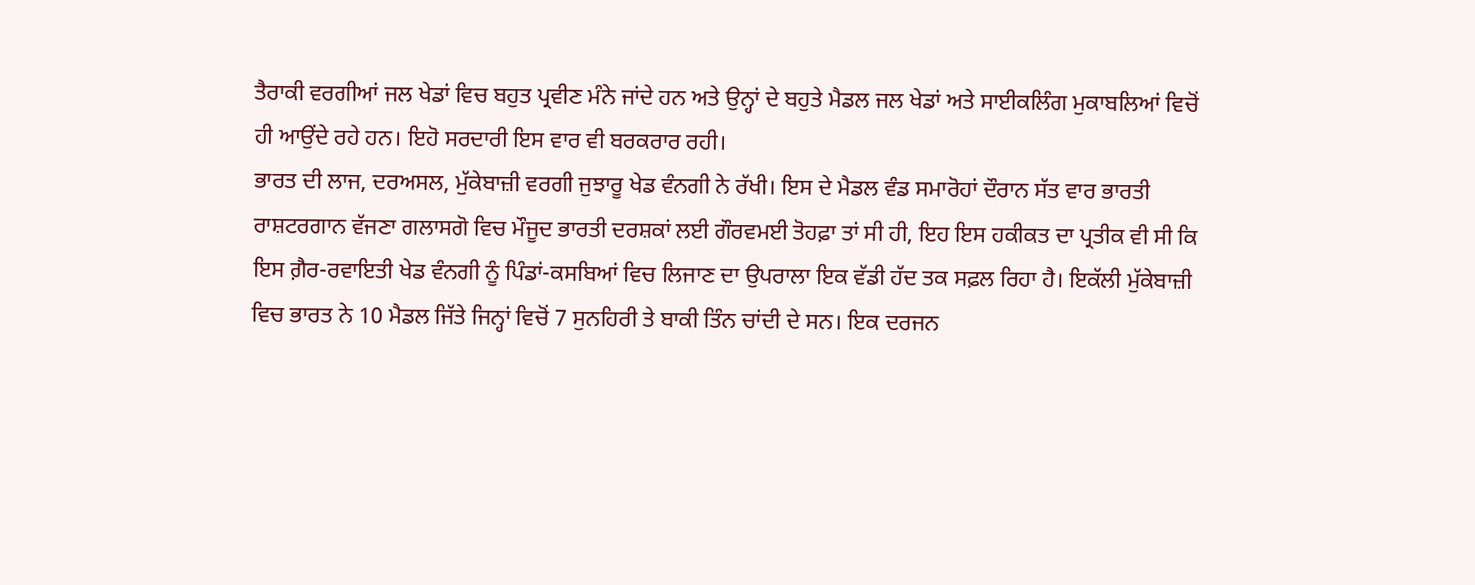ਤੈਰਾਕੀ ਵਰਗੀਆਂ ਜਲ ਖੇਡਾਂ ਵਿਚ ਬਹੁਤ ਪ੍ਰਵੀਣ ਮੰਨੇ ਜਾਂਦੇ ਹਨ ਅਤੇ ਉਨ੍ਹਾਂ ਦੇ ਬਹੁਤੇ ਮੈਡਲ ਜਲ ਖੇਡਾਂ ਅਤੇ ਸਾਈਕਲਿੰਗ ਮੁਕਾਬਲਿਆਂ ਵਿਚੋਂ ਹੀ ਆਉਂਦੇ ਰਹੇ ਹਨ। ਇਹੋ ਸਰਦਾਰੀ ਇਸ ਵਾਰ ਵੀ ਬਰਕਰਾਰ ਰਹੀ।
ਭਾਰਤ ਦੀ ਲਾਜ, ਦਰਅਸਲ, ਮੁੱਕੇਬਾਜ਼ੀ ਵਰਗੀ ਜੁਝਾਰੂ ਖੇਡ ਵੰਨਗੀ ਨੇ ਰੱਖੀ। ਇਸ ਦੇ ਮੈਡਲ ਵੰਡ ਸਮਾਰੋਹਾਂ ਦੌਰਾਨ ਸੱਤ ਵਾਰ ਭਾਰਤੀ ਰਾਸ਼ਟਰਗਾਨ ਵੱਜਣਾ ਗਲਾਸਗੋ ਵਿਚ ਮੌਜੂਦ ਭਾਰਤੀ ਦਰਸ਼ਕਾਂ ਲਈ ਗੌਰਵਮਈ ਤੋਹਫ਼ਾ ਤਾਂ ਸੀ ਹੀ, ਇਹ ਇਸ ਹਕੀਕਤ ਦਾ ਪ੍ਰਤੀਕ ਵੀ ਸੀ ਕਿ ਇਸ ਗ਼ੈਰ-ਰਵਾਇਤੀ ਖੇਡ ਵੰਨਗੀ ਨੂੰ ਪਿੰਡਾਂ-ਕਸਬਿਆਂ ਵਿਚ ਲਿਜਾਣ ਦਾ ਉਪਰਾਲਾ ਇਕ ਵੱਡੀ ਹੱਦ ਤਕ ਸਫ਼ਲ ਰਿਹਾ ਹੈ। ਇਕੱਲੀ ਮੁੱਕੇਬਾਜ਼ੀ ਵਿਚ ਭਾਰਤ ਨੇ 10 ਮੈਡਲ ਜਿੱਤੇ ਜਿਨ੍ਹਾਂ ਵਿਚੋਂ 7 ਸੁਨਹਿਰੀ ਤੇ ਬਾਕੀ ਤਿੰਨ ਚਾਂਦੀ ਦੇ ਸਨ। ਇਕ ਦਰਜਨ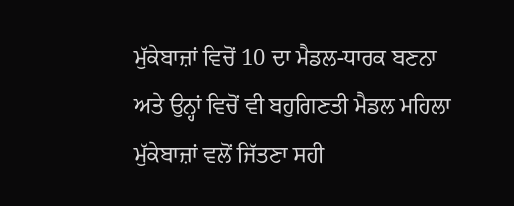ਮੁੱਕੇਬਾਜ਼ਾਂ ਵਿਚੋਂ 10 ਦਾ ਮੈਡਲ-ਧਾਰਕ ਬਣਨਾ ਅਤੇ ਉਨ੍ਹਾਂ ਵਿਚੋਂ ਵੀ ਬਹੁਗਿਣਤੀ ਮੈਡਲ ਮਹਿਲਾ ਮੁੱਕੇਬਾਜ਼ਾਂ ਵਲੋਂ ਜਿੱਤਣਾ ਸਹੀ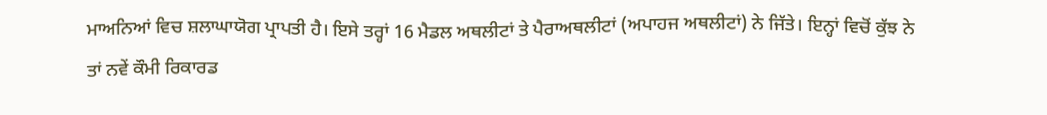ਮਾਅਨਿਆਂ ਵਿਚ ਸ਼ਲਾਘਾਯੋਗ ਪ੍ਰਾਪਤੀ ਹੈ। ਇਸੇ ਤਰ੍ਹਾਂ 16 ਮੈਡਲ ਅਥਲੀਟਾਂ ਤੇ ਪੈਰਾਅਥਲੀਟਾਂ (ਅਪਾਹਜ ਅਥਲੀਟਾਂ) ਨੇ ਜਿੱਤੇ। ਇਨ੍ਹਾਂ ਵਿਚੋਂ ਕੁੱਝ ਨੇ ਤਾਂ ਨਵੇਂ ਕੌਮੀ ਰਿਕਾਰਡ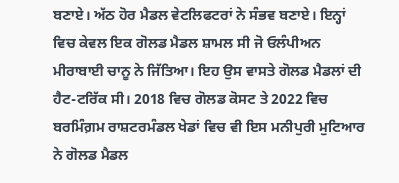ਬਣਾਏ। ਅੱਠ ਹੋਰ ਮੈਡਲ ਵੇਟਲਿਫਟਰਾਂ ਨੇ ਸੰਭਵ ਬਣਾਏ। ਇਨ੍ਹਾਂ ਵਿਚ ਕੇਵਲ ਇਕ ਗੋਲਡ ਮੈਡਲ ਸ਼ਾਮਲ ਸੀ ਜੋ ਓਲੰਪੀਅਨ ਮੀਰਾਬਾਈ ਚਾਨੂ ਨੇ ਜਿੱਤਿਆ। ਇਹ ਉਸ ਵਾਸਤੇ ਗੋਲਡ ਮੈਡਲਾਂ ਦੀ ਹੈਟ-ਟਰਿੱਕ ਸੀ। 2018 ਵਿਚ ਗੋਲਡ ਕੋਸਟ ਤੇ 2022 ਵਿਚ ਬਰਮਿੰਗ਼ਮ ਰਾਸ਼ਟਰਮੰਡਲ ਖੇਡਾਂ ਵਿਚ ਵੀ ਇਸ ਮਨੀਪੁਰੀ ਮੁਟਿਆਰ ਨੇ ਗੋਲਡ ਮੈਡਲ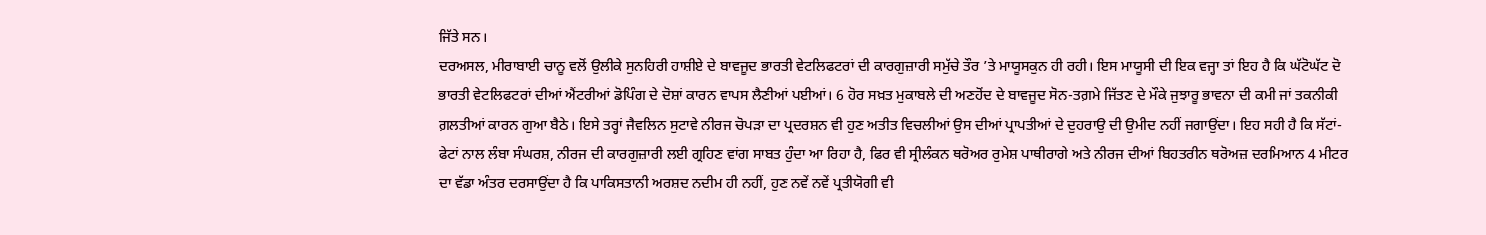ਜਿੱਤੇ ਸਨ।
ਦਰਅਸਲ, ਮੀਰਾਬਾਈ ਚਾਨੂ ਵਲੋਂ ਉਲੀਕੇ ਸੁਨਹਿਰੀ ਹਾਸ਼ੀਏ ਦੇ ਬਾਵਜੂਦ ਭਾਰਤੀ ਵੇਟਲਿਫਟਰਾਂ ਦੀ ਕਾਰਗੁਜ਼ਾਰੀ ਸਮੁੱਚੇ ਤੌਰ ’ਤੇ ਮਾਯੂਸਕੁਨ ਹੀ ਰਹੀ। ਇਸ ਮਾਯੂਸੀ ਦੀ ਇਕ ਵਜ੍ਹਾ ਤਾਂ ਇਹ ਹੈ ਕਿ ਘੱਟੋਘੱਟ ਦੋ ਭਾਰਤੀ ਵੇਟਲਿਫਟਰਾਂ ਦੀਆਂ ਐਂਟਰੀਆਂ ਡੋਪਿੰਗ ਦੇ ਦੋਸ਼ਾਂ ਕਾਰਨ ਵਾਪਸ ਲੈਣੀਆਂ ਪਈਆਂ। 6 ਹੋਰ ਸਖ਼ਤ ਮੁਕਾਬਲੇ ਦੀ ਅਣਹੋਂਦ ਦੇ ਬਾਵਜੂਦ ਸੋਨ-ਤਗ਼ਮੇ ਜਿੱਤਣ ਦੇ ਮੌਕੇ ਜੁਝਾਰੂ ਭਾਵਨਾ ਦੀ ਕਮੀ ਜਾਂ ਤਕਨੀਕੀ ਗ਼ਲਤੀਆਂ ਕਾਰਨ ਗੁਆ ਬੈਠੇ। ਇਸੇ ਤਰ੍ਹਾਂ ਜੈਵਲਿਨ ਸੁਟਾਵੇ ਨੀਰਜ ਚੋਪੜਾ ਦਾ ਪ੍ਰਦਰਸ਼ਨ ਵੀ ਹੁਣ ਅਤੀਤ ਵਿਚਲੀਆਂ ਉਸ ਦੀਆਂ ਪ੍ਰਾਪਤੀਆਂ ਦੇ ਦੁਹਰਾਉ ਦੀ ਉਮੀਦ ਨਹੀਂ ਜਗਾਉਂਦਾ। ਇਹ ਸਹੀ ਹੈ ਕਿ ਸੱਟਾਂ-ਫੇਟਾਂ ਨਾਲ ਲੰਬਾ ਸੰਘਰਸ਼, ਨੀਰਜ ਦੀ ਕਾਰਗੁਜ਼ਾਰੀ ਲਈ ਗ੍ਰਹਿਣ ਵਾਂਗ ਸਾਬਤ ਹੁੰਦਾ ਆ ਰਿਹਾ ਹੈ, ਫਿਰ ਵੀ ਸ੍ਰੀਲੰਕਨ ਥਰੋਅਰ ਰੁਮੇਸ਼ ਪਾਥੀਰਾਗੇ ਅਤੇ ਨੀਰਜ ਦੀਆਂ ਬਿਹਤਰੀਨ ਥਰੋਅਜ਼ ਦਰਮਿਆਨ 4 ਮੀਟਰ ਦਾ ਵੱਡਾ ਅੰਤਰ ਦਰਸਾਉਂਦਾ ਹੈ ਕਿ ਪਾਕਿਸਤਾਨੀ ਅਰਸ਼ਦ ਨਦੀਮ ਹੀ ਨਹੀਂ, ਹੁਣ ਨਵੇਂ ਨਵੇਂ ਪ੍ਰਤੀਯੋਗੀ ਵੀ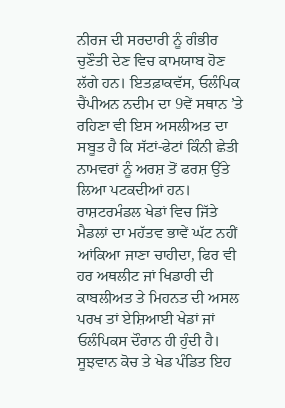ਨੀਰਜ ਦੀ ਸਰਦਾਰੀ ਨੂੰ ਗੰਭੀਰ ਚੁਣੌਤੀ ਦੇਣ ਵਿਚ ਕਾਮਯਾਬ ਹੋਣ ਲੱਗੇ ਹਨ। ਇਤਫ਼ਾਕਵੱਸ, ਓਲੰਪਿਕ ਚੈਂਪੀਅਨ ਨਦੀਮ ਦਾ 9ਵੇਂ ਸਥਾਨ ’ਤੇ ਰਹਿਣਾ ਵੀ ਇਸ ਅਸਲੀਅਤ ਦਾ ਸਬੂਤ ਹੈ ਕਿ ਸੱਟਾਂ-ਫੇਟਾਂ ਕਿੰਨੀ ਛੇਤੀ ਨਾਮਵਰਾਂ ਨੂੰ ਅਰਸ਼ ਤੋਂ ਫਰਸ਼ ਉੱਤੇ ਲਿਆ ਪਟਕਦੀਆਂ ਹਨ।
ਰਾਸ਼ਟਰਮੰਡਲ ਖੇਡਾਂ ਵਿਚ ਜਿੱਤੇ ਮੈਡਲਾਂ ਦਾ ਮਹੱਤਵ ਭਾਵੇਂ ਘੱਟ ਨਹੀਂ ਆਂਕਿਆ ਜਾਣਾ ਚਾਹੀਦਾ, ਫਿਰ ਵੀ ਹਰ ਅਥਲੀਟ ਜਾਂ ਖਿਡਾਰੀ ਦੀ ਕਾਬਲੀਅਤ ਤੇ ਮਿਹਨਤ ਦੀ ਅਸਲ ਪਰਖ ਤਾਂ ਏਸ਼ਿਆਈ ਖੇਡਾਂ ਜਾਂ ਓਲੰਪਿਕਸ ਦੌਰਾਨ ਹੀ ਹੁੰਦੀ ਹੈ। ਸੂਝਵਾਨ ਕੋਚ ਤੇ ਖੇਡ ਪੰਡਿਤ ਇਹ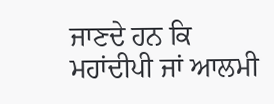ਜਾਣਦੇ ਹਨ ਕਿ ਮਹਾਂਦੀਪੀ ਜਾਂ ਆਲਮੀ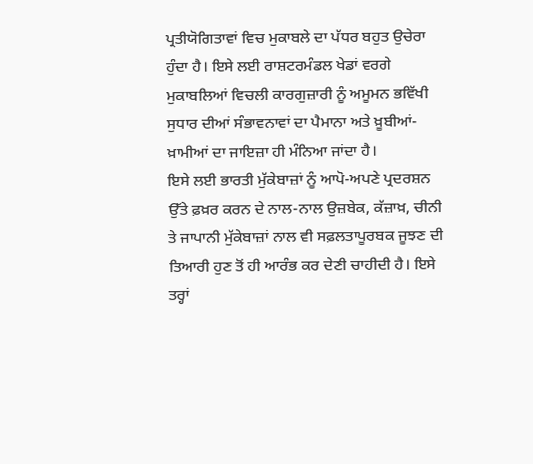ਪ੍ਰਤੀਯੋਗਿਤਾਵਾਂ ਵਿਚ ਮੁਕਾਬਲੇ ਦਾ ਪੱਧਰ ਬਹੁਤ ਉਚੇਰਾ ਹੁੰਦਾ ਹੈ। ਇਸੇ ਲਈ ਰਾਸ਼ਟਰਮੰਡਲ ਖੇਡਾਂ ਵਰਗੇ ਮੁਕਾਬਲਿਆਂ ਵਿਚਲੀ ਕਾਰਗੁਜ਼ਾਰੀ ਨੂੰ ਅਮੂਮਨ ਭਵਿੱਖੀ ਸੁਧਾਰ ਦੀਆਂ ਸੰਭਾਵਨਾਵਾਂ ਦਾ ਪੈਮਾਨਾ ਅਤੇ ਖ਼ੂਬੀਆਂ-ਖ਼ਾਮੀਆਂ ਦਾ ਜਾਇਜ਼ਾ ਹੀ ਮੰਨਿਆ ਜਾਂਦਾ ਹੈ।
ਇਸੇ ਲਈ ਭਾਰਤੀ ਮੁੱਕੇਬਾਜ਼ਾਂ ਨੂੰ ਆਪੋ-ਅਪਣੇ ਪ੍ਰਦਰਸ਼ਨ ਉੱਤੇ ਫ਼ਖ਼ਰ ਕਰਨ ਦੇ ਨਾਲ-ਨਾਲ ਉਜ਼ਬੇਕ, ਕੱਜ਼ਾਖ਼, ਚੀਨੀ ਤੇ ਜਾਪਾਨੀ ਮੁੱਕੇਬਾਜ਼ਾਂ ਨਾਲ ਵੀ ਸਫ਼ਲਤਾਪੂਰਬਕ ਜੂਝਣ ਦੀ ਤਿਆਰੀ ਹੁਣ ਤੋਂ ਹੀ ਆਰੰਭ ਕਰ ਦੇਣੀ ਚਾਹੀਦੀ ਹੈ। ਇਸੇ ਤਰ੍ਹਾਂ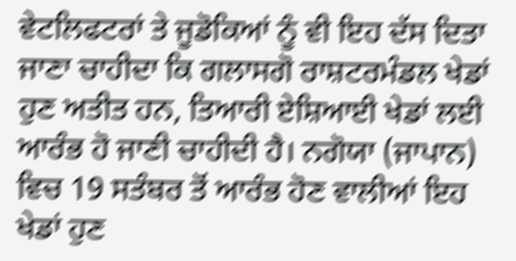ਵੇਟਲਿਫਟਰਾਂ ਤੇ ਜੂਡੋਕਿਆਂ ਨੂੰ ਵੀ ਇਹ ਦੱਸ ਦਿਤਾ ਜਾਣਾ ਚਾਹੀਦਾ ਕਿ ਗਲਾਸਗੋ ਰਾਸ਼ਟਰਮੰਡਲ ਖੇਡਾਂ ਹੁਣ ਅਤੀਤ ਹਨ, ਤਿਆਰੀ ਏਸ਼ਿਆਈ ਖੇਡਾਂ ਲਈ ਆਰੰਭ ਹੋ ਜਾਣੀ ਚਾਹੀਦੀ ਹੈ। ਨਗੋਯਾ (ਜਾਪਾਨ) ਵਿਚ 19 ਸਤੰਬਰ ਤੋਂ ਆਰੰਭ ਹੋਣ ਵਾਲੀਆਂ ਇਹ ਖੇਡਾਂ ਹੁਣ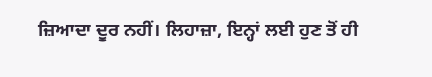ਜ਼ਿਆਦਾ ਦੂਰ ਨਹੀਂ। ਲਿਹਾਜ਼ਾ, ਇਨ੍ਹਾਂ ਲਈ ਹੁਣ ਤੋਂ ਹੀ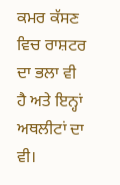ਕਮਰ ਕੱਸਣ ਵਿਚ ਰਾਸ਼ਟਰ ਦਾ ਭਲਾ ਵੀ ਹੈ ਅਤੇ ਇਨ੍ਹਾਂ ਅਥਲੀਟਾਂ ਦਾ ਵੀ।